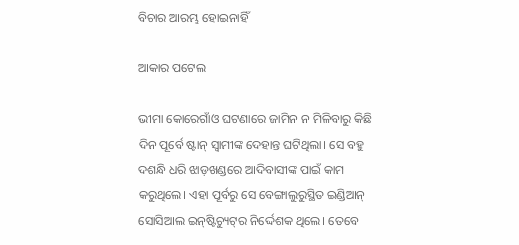ବିଚାର ଆରମ୍ଭ ହୋଇନାହିଁ

ଆକାର ପଟେଲ

ଭୀମା କୋରେଗାଁଓ ଘଟଣାରେ ଜାମିନ ନ ମିଳିବାରୁ କିଛି ଦିନ ପୂର୍ବେ ଷ୍ଟାନ୍‌ ସ୍ବାମୀଙ୍କ ଦେହାନ୍ତ ଘଟିଥିଲା। ସେ ବହୁ ଦଶନ୍ଧି ଧରି ଝାଡ଼ଖଣ୍ଡରେ ଆଦିବାସୀଙ୍କ ପାଇଁ କାମ କରୁଥିଲେ। ଏହା ପୂର୍ବରୁ ସେ ବେଙ୍ଗାଲୁରୁସ୍ଥିତ ଇଣ୍ଡିଆନ୍‌ ସୋସିଆଲ ଇନ୍‌ଷ୍ଟିଚ୍ୟୁଟ୍‌ର ନିର୍ଦ୍ଦେଶକ ଥିଲେ। ତେବେ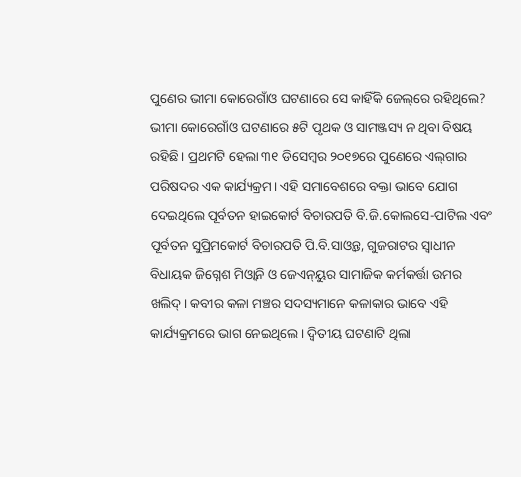ପୁଣେର ଭୀମା କୋରେଗାଁଓ ଘଟଣାରେ ସେ କାହିଁକି ଜେଲ୍‌ରେ ରହିଥିଲେ? ଭୀମା କୋରେଗାଁଓ ଘଟଣାରେ ୫ଟି ପୃଥକ ଓ ସାମଞ୍ଜସ୍ୟ ନ ଥିବା ବିଷୟ ରହିଛି। ପ୍ରଥମଟି ହେଲା ୩୧ ଡିସେମ୍ବର ୨୦୧୭ରେ ପୁଣେରେ ଏଲ୍‌ଗାର ପରିଷଦର ଏକ କାର୍ଯ୍ୟକ୍ରମ। ଏହି ସମାବେଶରେ ବକ୍ତା ଭାବେ ଯୋଗ ଦେଇଥିଲେ ପୂର୍ବତନ ହାଇକୋର୍ଟ ବିଚାରପତି ବି.ଜି.କୋଲସେ-ପାଟିଲ ଏବଂ ପୂର୍ବତନ ସୁପ୍ରିମକୋର୍ଟ ବିଚାରପତି ପି.ବି.ସାଓ୍ବନ୍ତ, ଗୁଜରାଟର ସ୍ବାଧୀନ ବିଧାୟକ ଜିଗ୍ନେଶ ମିଓ୍ବାନି ଓ ଜେଏନ୍‌ୟୁର ସାମାଜିକ କର୍ମକର୍ତ୍ତା ଉମର ଖଲିଦ୍‌। କବୀର କଳା ମଞ୍ଚର ସଦସ୍ୟମାନେ କଳାକାର ଭାବେ ଏହି କାର୍ଯ୍ୟକ୍ରମରେ ଭାଗ ନେଇଥିଲେ। ଦ୍ୱିତୀୟ ଘଟଣାଟି ଥିଲା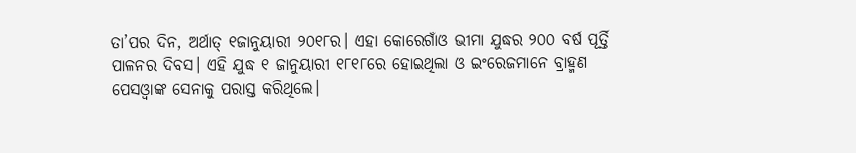ତା’ପର ଦିନ, ଅର୍ଥାତ୍‌ ୧ଜାନୁୟାରୀ ୨୦୧୮ର। ଏହା କୋରେଗାଁଓ ଭୀମା ଯୁଦ୍ଧର ୨୦୦ ବର୍ଷ ପୂର୍ତ୍ତି ପାଳନର ଦିବସ। ଏହି ଯୁଦ୍ଧ ୧ ଜାନୁୟାରୀ ୧୮୧୮ରେ ହୋଇଥିଲା ଓ ଇଂରେଜମାନେ ବ୍ରାହ୍ମଣ ପେସଓ୍ବାଙ୍କ ସେନାକୁ ପରାସ୍ତ କରିଥିଲେ।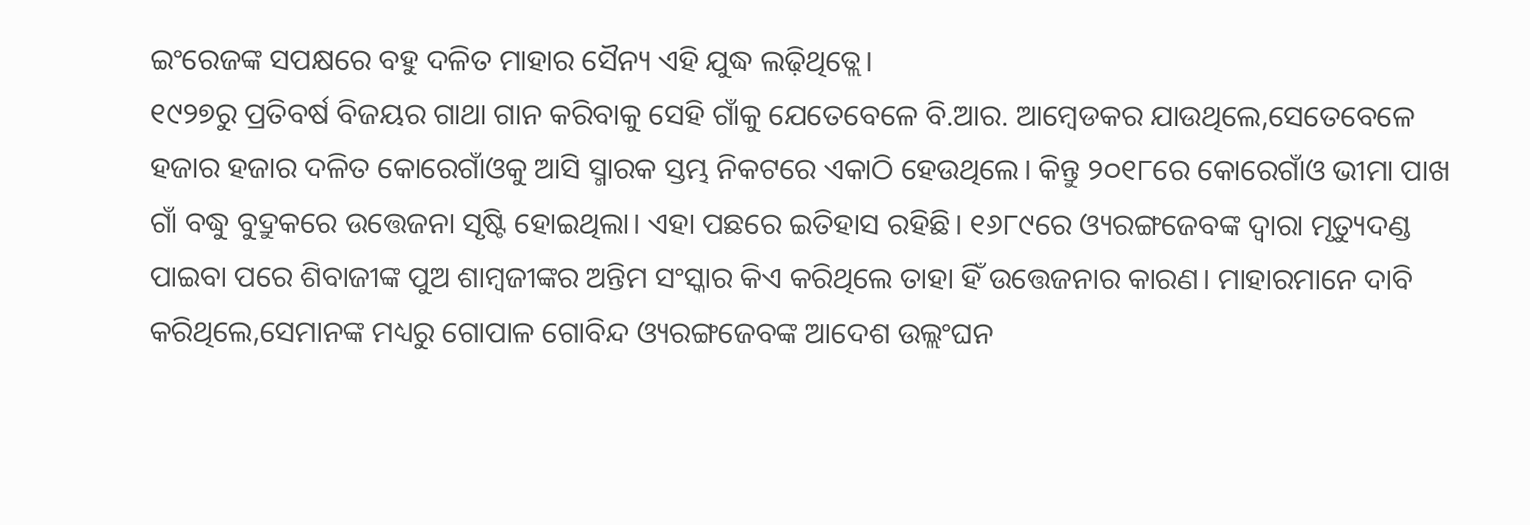ଇଂରେଜଙ୍କ ସପକ୍ଷରେ ବହୁ ଦଳିତ ମାହାର ସୈନ୍ୟ ଏହି ଯୁଦ୍ଧ ଲଢ଼ିଥିତ୍ଲେ।
୧୯୨୭ରୁ ପ୍ରତିବର୍ଷ ବିଜୟର ଗାଥା ଗାନ କରିବାକୁ ସେହି ଗାଁକୁ ଯେତେବେଳେ ବି.ଆର. ଆମ୍ବେଡକର ଯାଉଥିଲେ,ସେତେବେଳେ ହଜାର ହଜାର ଦଳିତ କୋରେଗାଁଓକୁ ଆସି ସ୍ମାରକ ସ୍ତମ୍ଭ ନିକଟରେ ଏକାଠି ହେଉଥିଲେ। କିନ୍ତୁ ୨୦୧୮ରେ କୋରେଗାଁଓ ଭୀମା ପାଖ ଗାଁ ବଦ୍ଧୁ ବୁଦ୍ରୁକରେ ଉତ୍ତେଜନା ସୃଷ୍ଟି ହୋଇଥିଲା। ଏହା ପଛରେ ଇତିହାସ ରହିଛି। ୧୬୮୯ରେ ଓ୍ୟରଙ୍ଗଜେବଙ୍କ ଦ୍ୱାରା ମୃତ୍ୟୁଦଣ୍ଡ ପାଇବା ପରେ ଶିବାଜୀଙ୍କ ପୁଅ ଶାମ୍ବଜୀଙ୍କର ଅନ୍ତିମ ସଂସ୍କାର କିଏ କରିଥିଲେ ତାହା ହିଁ ଉତ୍ତେଜନାର କାରଣ। ମାହାରମାନେ ଦାବି କରିଥିଲେ,ସେମାନଙ୍କ ମଧ୍ୟରୁ ଗୋପାଳ ଗୋବିନ୍ଦ ଓ୍ୟରଙ୍ଗଜେବଙ୍କ ଆଦେଶ ଉଲ୍ଲଂଘନ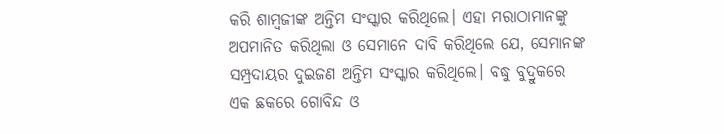କରି ଶାମ୍ବଜୀଙ୍କ ଅନ୍ତିମ ସଂସ୍କାର କରିଥିଲେ। ଏହା ମରାଠାମାନଙ୍କୁ ଅପମାନିତ କରିଥିଲା ଓ ସେମାନେ ଦାବି କରିଥିଲେ ଯେ, ସେମାନଙ୍କ ସମ୍ପ୍ରଦାୟର ଦୁଇଜଣ ଅନ୍ତିମ ସଂସ୍କାର କରିଥିଲେ। ବଦ୍ଧୁ ବୁଦ୍ରୁକରେ ଏକ ଛକରେ ଗୋବିନ୍ଦ ଓ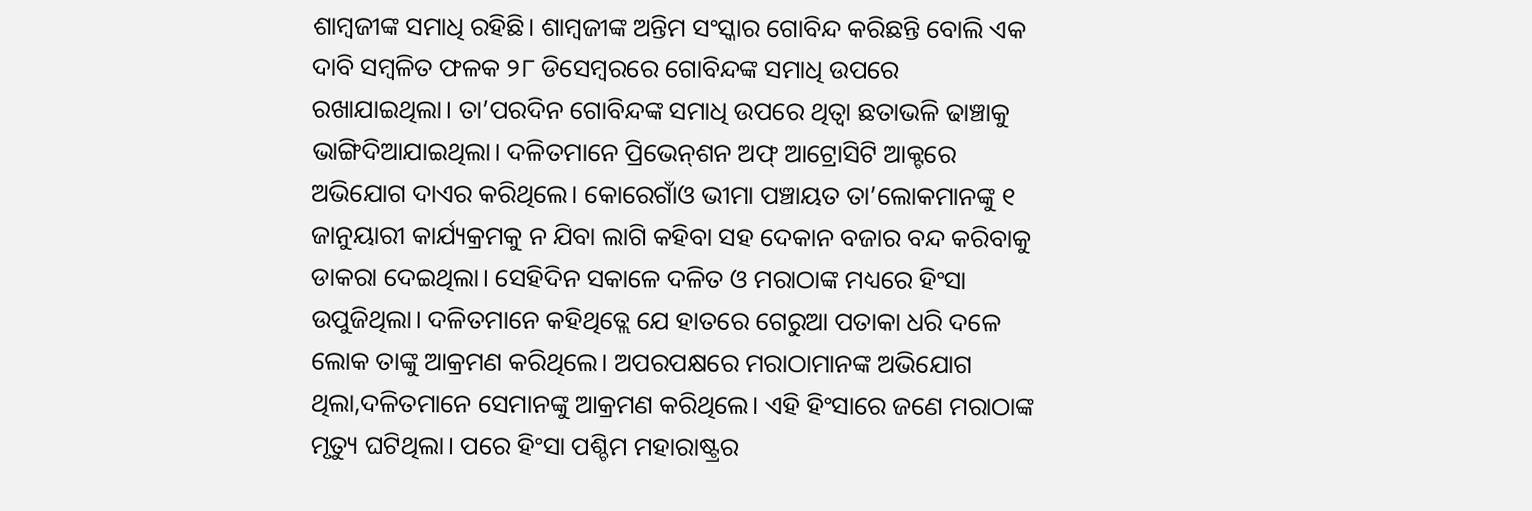ଶାମ୍ବଜୀଙ୍କ ସମାଧି ରହିଛି। ଶାମ୍ବଜୀଙ୍କ ଅନ୍ତିମ ସଂସ୍କାର ଗୋବିନ୍ଦ କରିଛନ୍ତି ବୋଲି ଏକ ଦାବି ସମ୍ବଳିତ ଫଳକ ୨୮ ଡିସେମ୍ବରରେ ଗୋବିନ୍ଦଙ୍କ ସମାଧି ଉପରେ ରଖାଯାଇଥିଲା। ତା’ପରଦିନ ଗୋବିନ୍ଦଙ୍କ ସମାଧି ଉପରେ ଥିତ୍ବା ଛତାଭଳି ଢାଞ୍ଚାକୁ ଭାଙ୍ଗିଦିଆଯାଇଥିଲା। ଦଳିତମାନେ ପ୍ରିଭେନ୍‌ଶନ ଅଫ୍‌ ଆଟ୍ରୋସିଟି ଆକ୍ଟରେ ଅଭିଯୋଗ ଦାଏର କରିଥିଲେ। କୋରେଗାଁଓ ଭୀମା ପଞ୍ଚାୟତ ତା’ଲୋକମାନଙ୍କୁ ୧ ଜାନୁୟାରୀ କାର୍ଯ୍ୟକ୍ରମକୁ ନ ଯିବା ଲାଗି କହିବା ସହ ଦେକାନ ବଜାର ବନ୍ଦ କରିବାକୁ ଡାକରା ଦେଇଥିଲା। ସେହିଦିନ ସକାଳେ ଦଳିତ ଓ ମରାଠାଙ୍କ ମଧ୍ୟରେ ହିଂସା ଉପୁଜିଥିଲା। ଦଳିତମାନେ କହିଥିତ୍ଲେ ଯେ ହାତରେ ଗେରୁଆ ପତାକା ଧରି ଦଳେ ଲୋକ ତାଙ୍କୁ ଆକ୍ରମଣ କରିଥିଲେ। ଅପରପକ୍ଷରେ ମରାଠାମାନଙ୍କ ଅଭିଯୋଗ ଥିଲା,ଦଳିତମାନେ ସେମାନଙ୍କୁ ଆକ୍ରମଣ କରିଥିଲେ। ଏହି ହିଂସାରେ ଜଣେ ମରାଠାଙ୍କ ମୃତ୍ୟୁ ଘଟିଥିଲା। ପରେ ହିଂସା ପଶ୍ଚିମ ମହାରାଷ୍ଟ୍ରର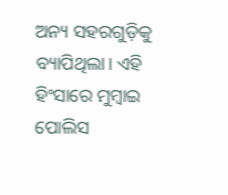ଅନ୍ୟ ସହରଗୁଡ଼ିକୁ ବ୍ୟାପିଥିଲା। ଏହି ହିଂସାରେ ମୁମ୍ବାଇ ପୋଲିସ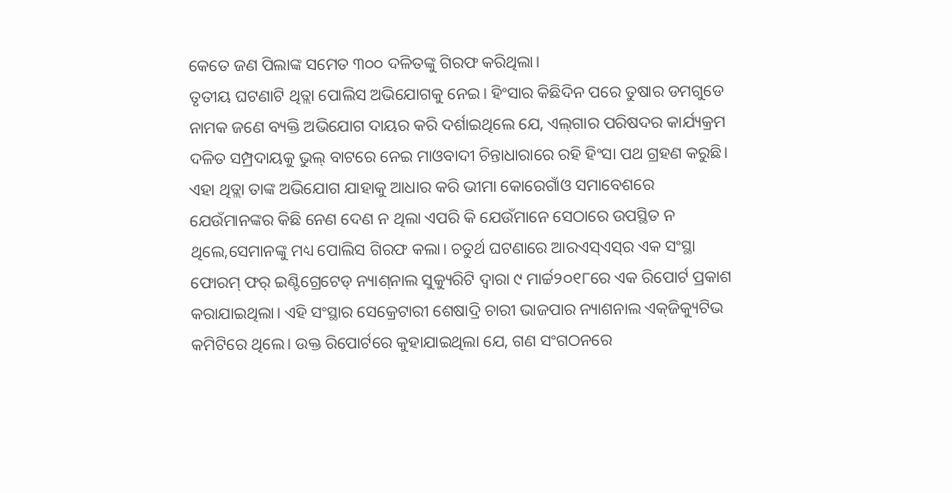କେତେ ଜଣ ପିଲାଙ୍କ ସମେତ ୩୦୦ ଦଳିତଙ୍କୁ ଗିରଫ କରିଥିଲା।
ତୃତୀୟ ଘଟଣାଟି ଥିତ୍ଲା ପୋଲିସ ଅଭିଯୋଗକୁ ନେଇ। ହିଂସାର କିଛିଦିନ ପରେ ତୁଷାର ଡମଗୁଡେ ନାମକ ଜଣେ ବ୍ୟକ୍ତି ଅଭିଯୋଗ ଦାୟର କରି ଦର୍ଶାଇଥିଲେ ଯେ, ଏଲ୍‌ଗାର ପରିଷଦର କାର୍ଯ୍ୟକ୍ରମ ଦଳିତ ସମ୍ପ୍ରଦାୟକୁ ଭୁଲ୍‌ ବାଟରେ ନେଇ ମାଓବାଦୀ ଚିନ୍ତାଧାରାରେ ରହି ହିଂସା ପଥ ଗ୍ରହଣ କରୁଛି। ଏହା ଥିତ୍ଲା ତାଙ୍କ ଅଭିଯୋଗ ଯାହାକୁ ଆଧାର କରି ଭୀମା କୋରେଗାଁଓ ସମାବେଶରେ ଯେଉଁମାନଙ୍କର କିଛି ନେଣ ଦେଣ ନ ଥିଲା ଏପରି କି ଯେଉଁମାନେ ସେଠାରେ ଉପସ୍ଥିତ ନ ଥିଲେ,ସେମାନଙ୍କୁ ମଧ୍ୟ ପୋଲିସ ଗିରଫ କଲା। ଚତୁର୍ଥ ଘଟଣାରେ ଆରଏସ୍‌ଏସ୍‌ର ଏକ ସଂସ୍ଥା ଫୋରମ୍‌ ଫର୍‌ ଇଣ୍ଟିଗ୍ରେଟେଡ୍‌ ନ୍ୟାଶ୍‌ନାଲ ସୁକ୍ୟୁରିଟି ଦ୍ୱାରା ୯ ମାର୍ଚ୍ଚ୨୦୧୮ରେ ଏକ ରିପୋର୍ଟ ପ୍ରକାଶ କରାଯାଇଥିଲା। ଏହି ସଂସ୍ଥାର ସେକ୍ରେଟାରୀ ଶେଷାଦ୍ରି ଚାରୀ ଭାଜପାର ନ୍ୟାଶନାଲ ଏକ୍‌ଜିକ୍ୟୁଟିଭ କମିଟିରେ ଥିଲେ। ଉକ୍ତ ରିପୋର୍ଟରେ କୁହାଯାଇଥିଲା ଯେ, ଗଣ ସଂଗଠନରେ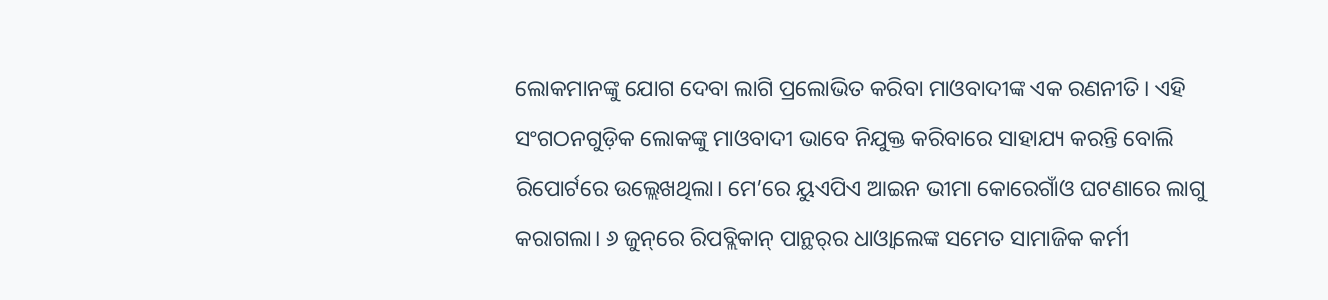ଲୋକମାନଙ୍କୁ ଯୋଗ ଦେବା ଲାଗି ପ୍ରଲୋଭିତ କରିବା ମାଓବାଦୀଙ୍କ ଏକ ରଣନୀତି। ଏହି ସଂଗଠନଗୁଡ଼ିକ ଲୋକଙ୍କୁ ମାଓବାଦୀ ଭାବେ ନିଯୁକ୍ତ କରିବାରେ ସାହାଯ୍ୟ କରନ୍ତି ବୋଲି ରିପୋର୍ଟରେ ଉଲ୍ଲେଖଥିଲା। ମେ’ରେ ୟୁଏପିଏ ଆଇନ ଭୀମା କୋରେଗାଁଓ ଘଟଣାରେ ଲାଗୁ କରାଗଲା। ୬ ଜୁନ୍‌ରେ ରିପବ୍ଲିକାନ୍‌ ପାନ୍ଥର୍‌ର ଧାଓ୍ବାଲେଙ୍କ ସମେତ ସାମାଜିକ କର୍ମୀ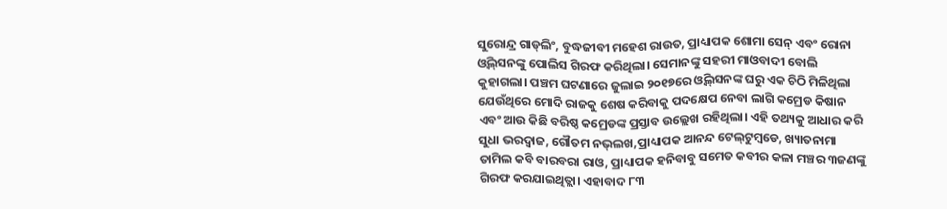ସୁରୋନ୍ଦ୍ର ଗାଡ୍‌ଲିଂ, ବୁଦ୍ଧଜୀବୀ ମହେଶ ରାଉତ, ପ୍ରାଧ୍ୟାପକ ଶୋମା ସେନ୍‌ ଏବଂ ରୋନା ଓ୍ବିଲ୍‌ସନଙ୍କୁ ପୋଲିସ ଗିରଫ କରିଥିଲା। ସେମାନଙ୍କୁ ସହରୀ ମାଓବାଦୀ ବୋଲି କୁହାଗଲା। ପଞ୍ଚମ ଘଟଣାରେ ଜୁଲାଇ ୨୦୧୭ରେ ଓ୍ବିଲ୍‌ସନଙ୍କ ଘରୁ ଏକ ଚିଠି ମିଳିଥିଲା ଯେଉଁଥିରେ ମୋଦି ରାଜକୁ ଶେଷ କରିବାକୁ ପଦକ୍ଷେପ ନେବା ଲାଗି କମ୍ରେଡ କିଷାନ ଏବଂ ଆଉ କିଛି ବରିଷ୍ଠ କମ୍ରେଡଙ୍କ ପ୍ରସ୍ତାବ ଉଲ୍ଲେଖ ରହିଥିଲା। ଏହି ତଥ୍ୟକୁ ଆଧାର କରି ସୁଧା ଭରଦ୍ୱାଜ, ଗୌତମ ନଭ୍‌ଲଖ,ପ୍ରାଧ୍ୟାପକ ଆନନ୍ଦ ଟେଲ୍‌ଟୁମ୍ବଡେ, ଖ୍ୟାତନାମା ତାମିଲ କବି ବାରବରା ରାଓ, ପ୍ରାଧ୍ୟାପକ ହନିବାବୁ ସମେତ କବୀର କଳା ମଞ୍ଚର ୩ଜଣଙ୍କୁ ଗିରଫ କରଯାଇଥିତ୍ଲା। ଏହାବାଦ ୮୩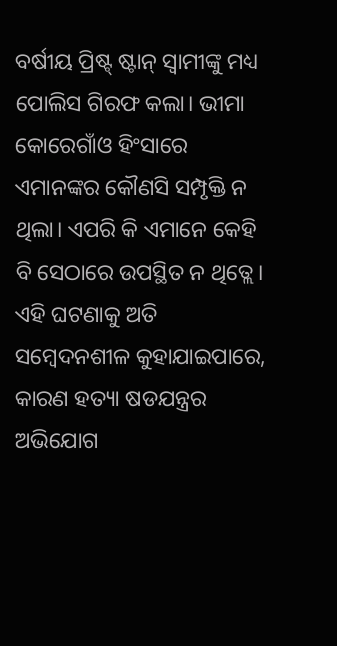ବର୍ଷୀୟ ପ୍ରିଷ୍ଟ୍‌ ଷ୍ଟାନ୍‌ ସ୍ବାମୀଙ୍କୁ ମଧ୍ୟ ପୋଲିସ ଗିରଫ କଲା। ଭୀମା କୋରେଗାଁଓ ହିଂସାରେ ଏମାନଙ୍କର କୌଣସି ସମ୍ପୃକ୍ତି ନ ଥିଲା। ଏପରି କି ଏମାନେ କେହି ବି ସେଠାରେ ଉପସ୍ଥିତ ନ ଥିତ୍ଲେ। ଏହି ଘଟଣାକୁ ଅତି ସମ୍ବେଦନଶୀଳ କୁହାଯାଇପାରେ, କାରଣ ହତ୍ୟା ଷଡଯନ୍ତ୍ରର ଅଭିଯୋଗ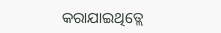କରାଯାଇଥିତ୍ଲେ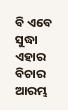ବି ଏବେ ସୁଦ୍ଧା ଏହାର ବିଚାର ଆରମ୍ଭ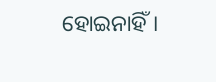ହୋଇନାହିଁ।